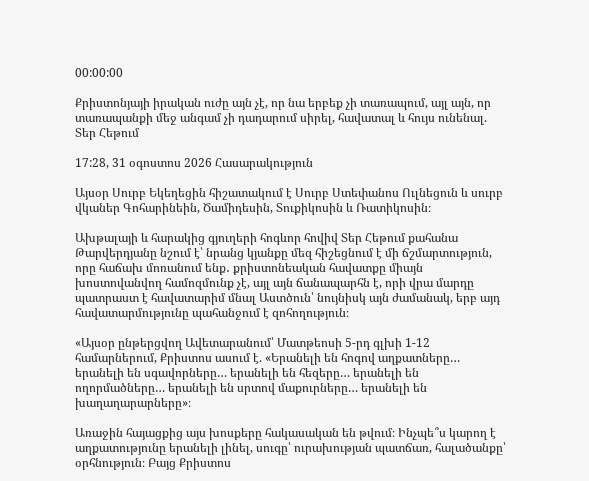00:00:00

Քրիստոնյայի իրական ուժը այն չէ, որ նա երբեք չի տառապում, այլ այն, որ տառապանքի մեջ անգամ չի դադարում սիրել, հավատալ և հույս ունենալ. Տեր Հեթում

17:28, 31 օգոստոս 2026 Հասարակություն

Այսօր Սուրբ Եկեղեցին հիշատակում է Սուրբ Ստեփանոս Ուլնեցուն և սուրբ վկաներ Գոհարինեին, Ծամիդեսին, Տուքիկոսին և Ռատիկոսին։

Ախթալայի և հարակից գյուղերի հոգևոր հովիվ Տեր Հեթում քահանա Թարվերդյանը նշում է՝ նրանց կյանքը մեզ հիշեցնում է մի ճշմարտություն, որը հաճախ մոռանում ենք․ քրիստոնեական հավատքը միայն խոստովանվող համոզմունք չէ, այլ այն ճանապարհն է, որի վրա մարդը պատրաստ է հավատարիմ մնալ Աստծուն՝ նույնիսկ այն ժամանակ, երբ այդ հավատարմությունը պահանջում է զոհողություն։

«Այսօր ընթերցվող Ավետարանում՝ Մատթեոսի 5-րդ գլխի 1-12 համարներում, Քրիստոս ասում է. «Երանելի են հոգով աղքատները… երանելի են սգավորները… երանելի են հեզերը… երանելի են ողորմածները… երանելի են սրտով մաքուրները… երանելի են խաղաղարարները»։

Առաջին հայացքից այս խոսքերը հակասական են թվում։ Ինչպե՞ս կարող է աղքատությունը երանելի լինել, սուգը՝ ուրախության պատճառ, հալածանքը՝ օրհնություն։ Բայց Քրիստոս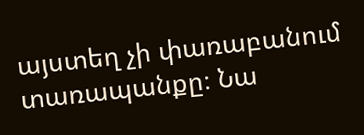այստեղ չի փառաբանում տառապանքը։ Նա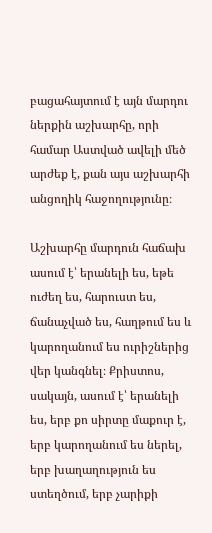բացահայտում է այն մարդու ներքին աշխարհը, որի համար Աստված ավելի մեծ արժեք է, քան այս աշխարհի անցողիկ հաջողությունը։

Աշխարհը մարդուն հաճախ ասում է՝ երանելի ես, եթե ուժեղ ես, հարուստ ես, ճանաչված ես, հաղթում ես և կարողանում ես ուրիշներից վեր կանգնել։ Քրիստոս, սակայն, ասում է՝ երանելի ես, երբ քո սիրտը մաքուր է, երբ կարողանում ես ներել, երբ խաղաղություն ես ստեղծում, երբ չարիքի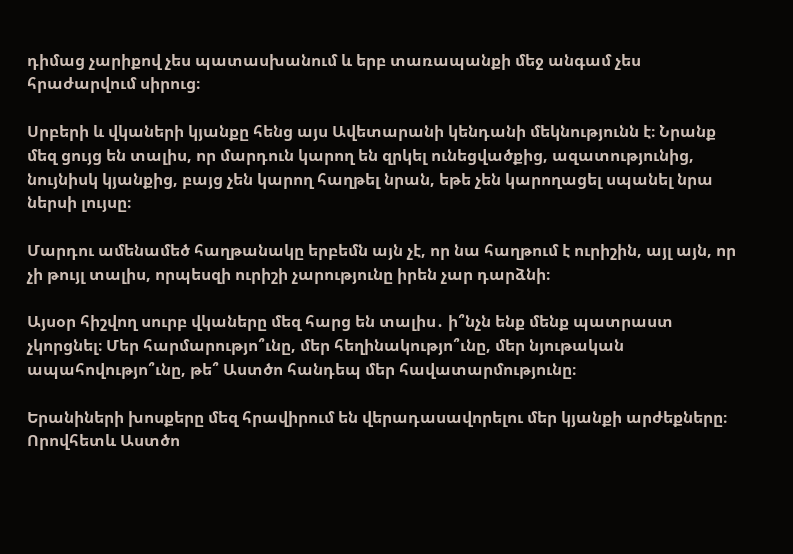դիմաց չարիքով չես պատասխանում և երբ տառապանքի մեջ անգամ չես հրաժարվում սիրուց։

Սրբերի և վկաների կյանքը հենց այս Ավետարանի կենդանի մեկնությունն է։ Նրանք մեզ ցույց են տալիս, որ մարդուն կարող են զրկել ունեցվածքից, ազատությունից, նույնիսկ կյանքից, բայց չեն կարող հաղթել նրան, եթե չեն կարողացել սպանել նրա ներսի լույսը։

Մարդու ամենամեծ հաղթանակը երբեմն այն չէ, որ նա հաղթում է ուրիշին, այլ այն, որ չի թույլ տալիս, որպեսզի ուրիշի չարությունը իրեն չար դարձնի։

Այսօր հիշվող սուրբ վկաները մեզ հարց են տալիս․ ի՞նչն ենք մենք պատրաստ չկորցնել։ Մեր հարմարությո՞ւնը, մեր հեղինակությո՞ւնը, մեր նյութական ապահովությո՞ւնը, թե՞ Աստծո հանդեպ մեր հավատարմությունը։

Երանիների խոսքերը մեզ հրավիրում են վերադասավորելու մեր կյանքի արժեքները։ Որովհետև Աստծո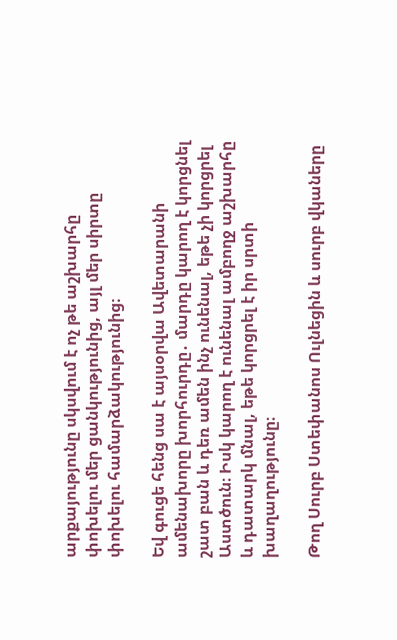արքայությունը սկսվում է ոչ թե աշխարհը փոխելու մեր ցանկությունից, այլ մեր սիրտը փոխելու համարձակությունից։

Եվ գուցե հենց սա է այսօրվա Ավետարանի ամենախորը խորհուրդը․ մարդը կարող է կորցնել շատ բան և դեռ ամեն ինչ ունենալ, եթե չի կորցրել Աստծուն։ Իսկ կարող է ունենալ ամբողջ աշխարհը և դատարկ մնալ, եթե կորցրել է իր սրտի խաղաղությունը։

Թող Սուրբ Ստեփանոս Ուլնեցին և սուրբ վկաները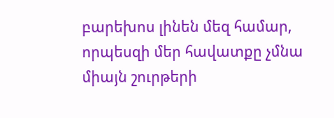բարեխոս լինեն մեզ համար, որպեսզի մեր հավատքը չմնա միայն շուրթերի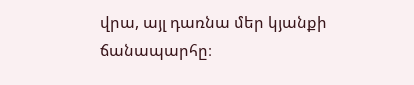վրա, այլ դառնա մեր կյանքի ճանապարհը։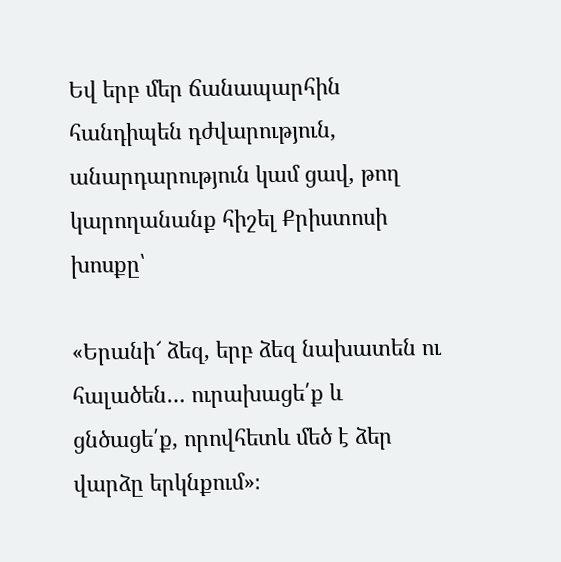Եվ երբ մեր ճանապարհին հանդիպեն դժվարություն, անարդարություն կամ ցավ, թող կարողանանք հիշել Քրիստոսի խոսքը՝

«Երանի՜ ձեզ, երբ ձեզ նախատեն ու հալածեն… ուրախացե՛ք և ցնծացե՛ք, որովհետև մեծ է ձեր վարձը երկնքում»։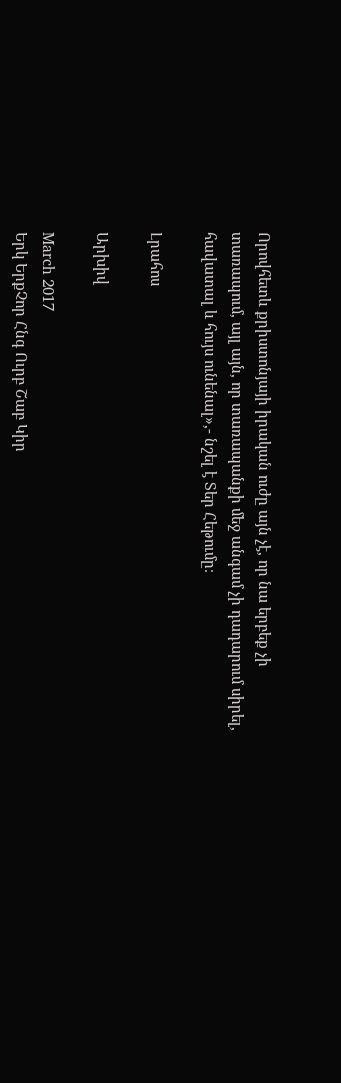Որովհետև քրիստոնյայի իրական ուժը այն չէ, որ նա երբեք չի տառապում, այլ այն, որ տառապանքի մեջ անգամ չի դադարում սիրել, հավատալ և հույս ունենալ»,- նշել է Տեր Հեթումը։

Լրահոս

Արխիվ

March 2017
Երկ ԵրքՉոր Հնգ Ուրբ Շաբ Կիր